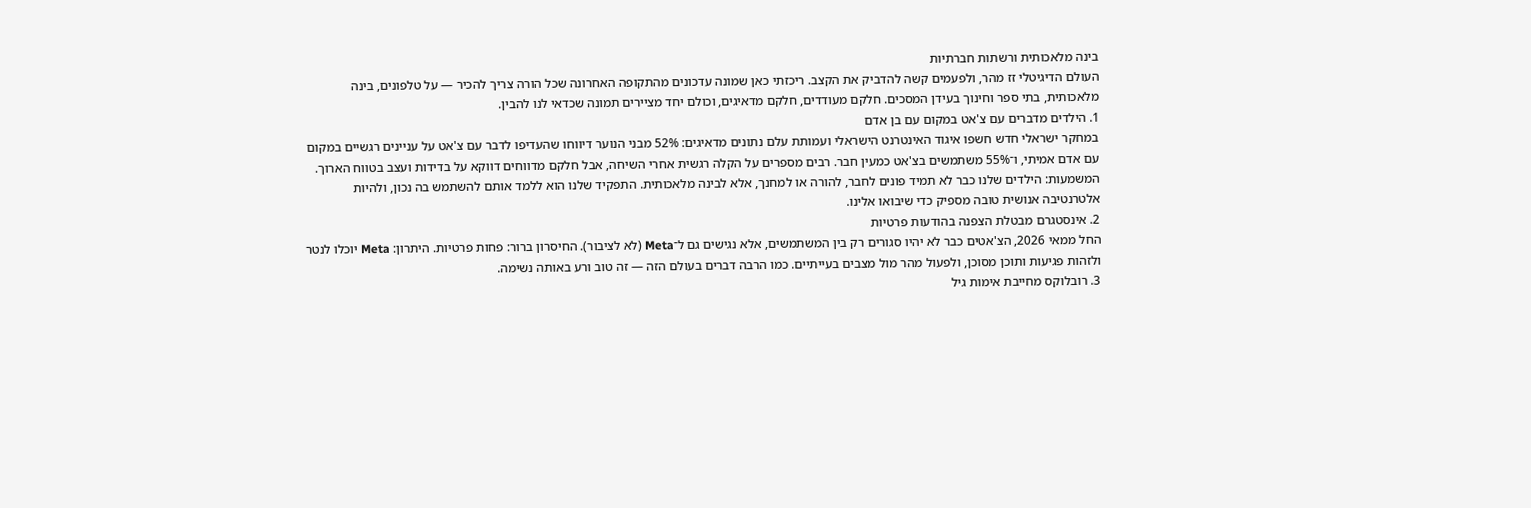בינה מלאכותית ורשתות חברתיות
העולם הדיגיטלי זז מהר, ולפעמים קשה להדביק את הקצב. ריכזתי כאן שמונה עדכונים מהתקופה האחרונה שכל הורה צריך להכיר — על טלפונים, בינה מלאכותית, בתי ספר וחינוך בעידן המסכים. חלקם מעודדים, חלקם מדאיגים, וכולם יחד מציירים תמונה שכדאי לנו להבין.
1. הילדים מדברים עם צ'אט במקום עם בן אדם
במחקר ישראלי חדש חשפו איגוד האינטרנט הישראלי ועמותת עלם נתונים מדאיגים: 52% מבני הנוער דיווחו שהעדיפו לדבר עם צ'אט על עניינים רגשיים במקום עם אדם אמיתי, ו־55% משתמשים בצ'אט כמעין חבר. רבים מספרים על הקלה רגשית אחרי השיחה, אבל חלקם מדווחים דווקא על בדידות ועצב בטווח הארוך. המשמעות: הילדים שלנו כבר לא תמיד פונים לחבר, להורה או למחנך, אלא לבינה מלאכותית. התפקיד שלנו הוא ללמד אותם להשתמש בה נכון, ולהיות אלטרנטיבה אנושית טובה מספיק כדי שיבואו אלינו.
2. אינסטגרם מבטלת הצפנה בהודעות פרטיות
החל ממאי 2026, הצ'אטים כבר לא יהיו סגורים רק בין המשתמשים, אלא נגישים גם ל־Meta (לא לציבור). החיסרון ברור: פחות פרטיות. היתרון: Meta יוכלו לנטר ולזהות פגיעות ותוכן מסוכן, ולפעול מהר מול מצבים בעייתיים. כמו הרבה דברים בעולם הזה — זה טוב ורע באותה נשימה.
3. רובלוקס מחייבת אימות גיל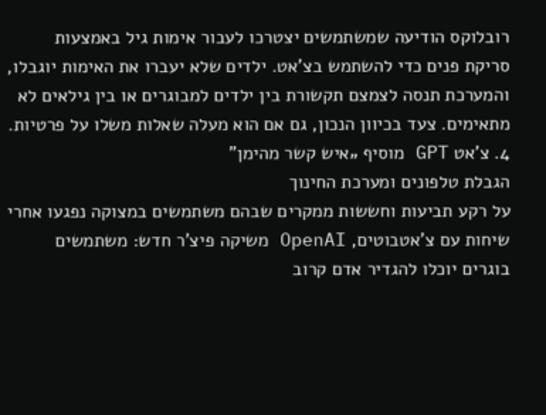רובלוקס הודיעה שמשתמשים יצטרכו לעבור אימות גיל באמצעות סריקת פנים כדי להשתמש בצ'אט. ילדים שלא יעברו את האימות יוגבלו, והמערכת תנסה לצמצם תקשורת בין ילדים למבוגרים או בין גילאים לא מתאימים. צעד בכיוון הנכון, גם אם הוא מעלה שאלות משלו על פרטיות.
4. צ'אט GPT מוסיף „איש קשר מהימן”
הגבלת טלפונים ומערכת החינוך
על רקע תביעות וחששות ממקרים שבהם משתמשים במצוקה נפגעו אחרי שיחות עם צ'אטבוטים, OpenAI משיקה פיצ'ר חדש: משתמשים בוגרים יוכלו להגדיר אדם קרוב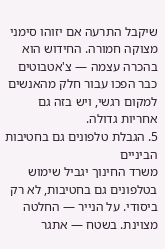שיקבל התרעה אם יזוהו סימני מצוקה חמורה. החידוש הוא בהכרה עצמה — צ'אטבוטים כבר הפכו עבור חלק מהאנשים למקום רגשי, ויש בזה גם אחריות גדולה.
5. הגבלת טלפונים גם בחטיבות הביניים
משרד החינוך יגביל שימוש בטלפונים גם בחטיבות, לא רק ביסודי. על הנייר — החלטה מצוינת. בשטח — אתגר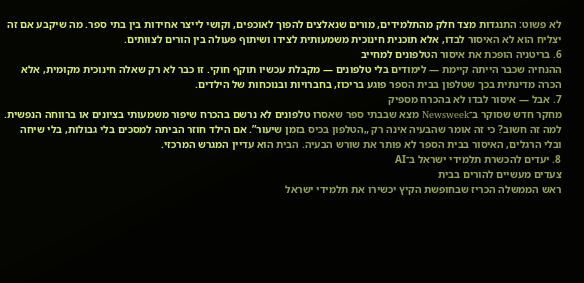לא פשוט: התנגדות מצד חלק מהתלמידים, מורים שנאלצים להפוך לאוכפים, וקושי לייצר אחידות בין בתי ספר. מה שיקבע אם זה יצליח הוא לא האיסור לבדו, אלא תוכנית חינוכית משמעותית לצידו ושיתוף פעולה בין הורים לצוותים.
6. בריטניה הופכת את איסור הטלפונים למחייב
ההנחיה שכבר הייתה קיימת — לימודים בלי טלפונים — מקבלת עכשיו תוקף חוקי. זו כבר לא רק שאלה חינוכית מקומית, אלא הכרה מדינתית בכך שטלפון בבית הספר פוגע בריכוז, בחברויות ובנוכחות של הילדים.
7. אבל — איסור לבדו לא בהכרח מספיק
מחקר חדש שסוקר ב־Newsweek מצא שבבתי ספר שאסרו טלפונים לא נרשם בהכרח שיפור משמעותי בציונים או ברווחה הנפשית. למה זה חשוב? כי זה אומר שהבעיה אינה רק „הטלפון בכיס בזמן שיעור”. אם הילד חוזר הביתה למסכים בלי גבולות, בלי שיחה ובלי הרגלים, האיסור בבית הספר לא פותר את שורש הבעיה. הבית הוא עדיין המגרש המרכזי.
8. יעדים להכשרת תלמידי ישראל ב־AI
צעדים מעשיים להורים בבית
ראש הממשלה הכריז שבחופשת הקיץ יכשירו את תלמידי ישראל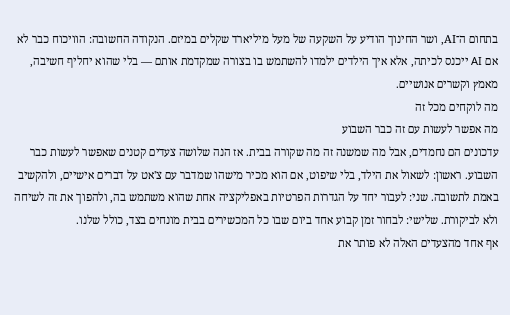בתחום ה־AI, ושר החינוך הודיע על השקעה של מעל מיליארד שקלים במיזם. הנקודה החשובה: הוויכוח כבר לא אם AI ייכנס לכיתה, אלא איך הילדים ילמדו להשתמש בו בצורה שמקדמת אותם — בלי שהוא יחליף חשיבה, מאמץ וקשרים אנושיים.
מה לוקחים מכל זה
מה אפשר לעשות עם זה כבר השבוע
עדכונים הם נחמדים, אבל מה שמשנה זה מה שקורה בבית. אז הנה שלושה צעדים קטנים שאפשר לעשות כבר השבוע. ראשון: לשאול את הילד, בלי שיפוט, אם הוא מכיר מישהו שמדבר עם צ'אט על דברים אישיים, ולהקשיב באמת לתשובה. שני: לעבור יחד על הגדרות הפרטיות באפליקציה אחת שהוא משתמש בה, ולהפוך את זה לשיחה ולא לביקורת. שלישי: לבחור זמן קבוע אחד ביום שבו כל המכשירים בבית מונחים בצד, כולל שלנו.
אף אחד מהצעדים האלה לא פותר את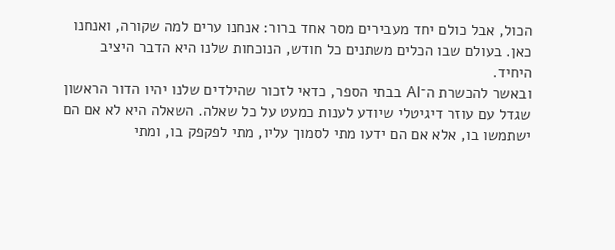הכול, אבל כולם יחד מעבירים מסר אחד ברור: אנחנו ערים למה שקורה, ואנחנו כאן. בעולם שבו הכלים משתנים כל חודש, הנוכחות שלנו היא הדבר היציב היחיד.
ובאשר להכשרת ה־AI בבתי הספר, כדאי לזכור שהילדים שלנו יהיו הדור הראשון שגדל עם עוזר דיגיטלי שיודע לענות כמעט על כל שאלה. השאלה היא לא אם הם ישתמשו בו, אלא אם הם ידעו מתי לסמוך עליו, מתי לפקפק בו, ומתי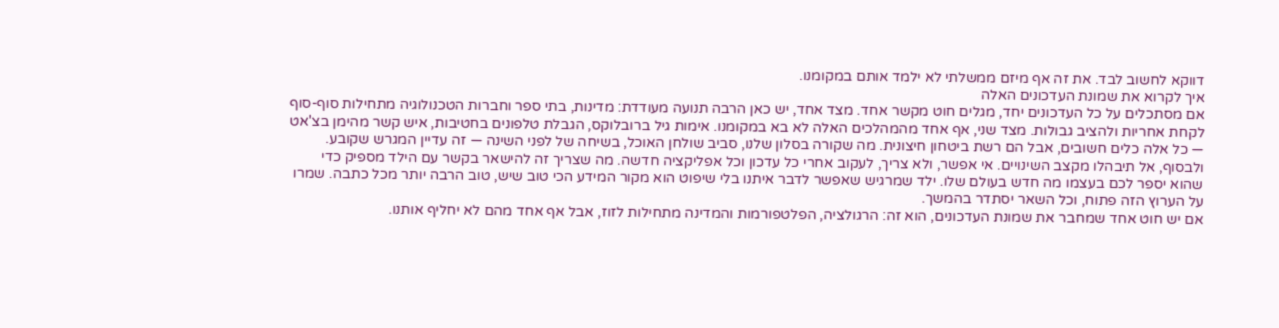דווקא לחשוב לבד. את זה אף מיזם ממשלתי לא ילמד אותם במקומנו.
איך לקרוא את שמונת העדכונים האלה
אם מסתכלים על כל העדכונים יחד, מגלים חוט מקשר אחד. מצד אחד, יש כאן הרבה תנועה מעודדת: מדינות, בתי ספר וחברות הטכנולוגיה מתחילות סוף-סוף לקחת אחריות ולהציב גבולות. מצד שני, אף אחד מהמהלכים האלה לא בא במקומנו. אימות גיל ברובלוקס, הגבלת טלפונים בחטיבות, איש קשר מהימן בצ'אט — כל אלה כלים חשובים, אבל הם רשת ביטחון חיצונית. מה שקורה בסלון שלנו, סביב שולחן האוכל, בשיחה של לפני השינה — זה עדיין המגרש שקובע.
ולבסוף, אל תיבהלו מקצב השינויים. אי אפשר, ולא צריך, לעקוב אחרי כל עדכון וכל אפליקציה חדשה. מה שצריך זה להישאר בקשר עם הילד מספיק כדי שהוא יספר לכם בעצמו מה חדש בעולם שלו. ילד שמרגיש שאפשר לדבר איתנו בלי שיפוט הוא מקור המידע הכי טוב שיש, טוב הרבה יותר מכל כתבה. שמרו על הערוץ הזה פתוח, וכל השאר יסתדר בהמשך.
אם יש חוט אחד שמחבר את שמונת העדכונים, הוא זה: הרגולציה, הפלטפורמות והמדינה מתחילות לזוז, אבל אף אחד מהם לא יחליף אותנו.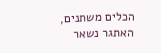הכלים משתנים, האתגר נשאר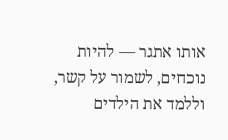אותו אתגר — להיות נוכחים, לשמור על קשר, וללמד את הילדים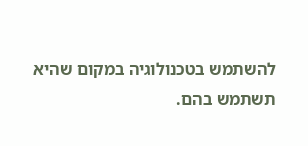להשתמש בטכנולוגיה במקום שהיא תשתמש בהם.